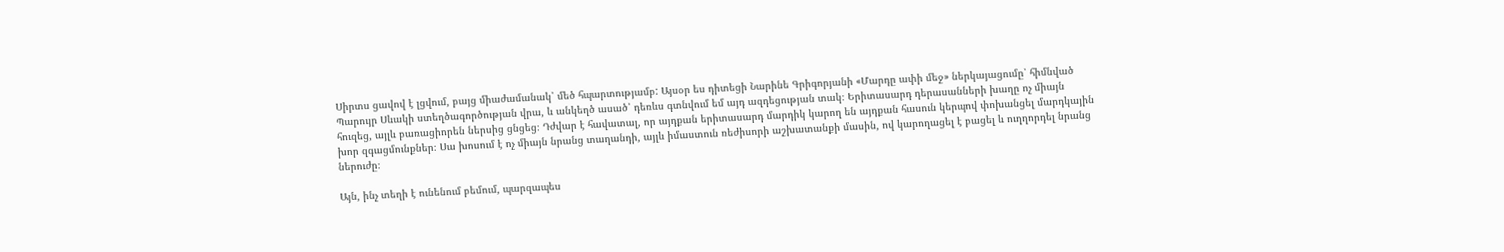Սիրտս ցավով է լցվում, բայց միաժամանակ՝ մեծ հպարտությամբ: Այսօր ես դիտեցի Նարինե Գրիգորյանի «Մարդը ափի մեջ» ներկայացումը՝ հիմնված Պարույր Սևակի ստեղծագործության վրա, և անկեղծ ասած՝ դեռևս գտնվում եմ այդ ազդեցության տակ։ Երիտասարդ դերասանների խաղը ոչ միայն հուզեց, այլև բառացիորեն ներսից ցնցեց։ Դժվար է հավատալ, որ այդքան երիտասարդ մարդիկ կարող են այդքան հասուն կերպով փոխանցել մարդկային խոր զգացմունքներ։ Սա խոսում է ոչ միայն նրանց տաղանդի, այլև իմաստուն ռեժիսորի աշխատանքի մասին, ով կարողացել է բացել և ուղղորդել նրանց ներուժը։

Այն, ինչ տեղի է ունենում բեմում, պարզապես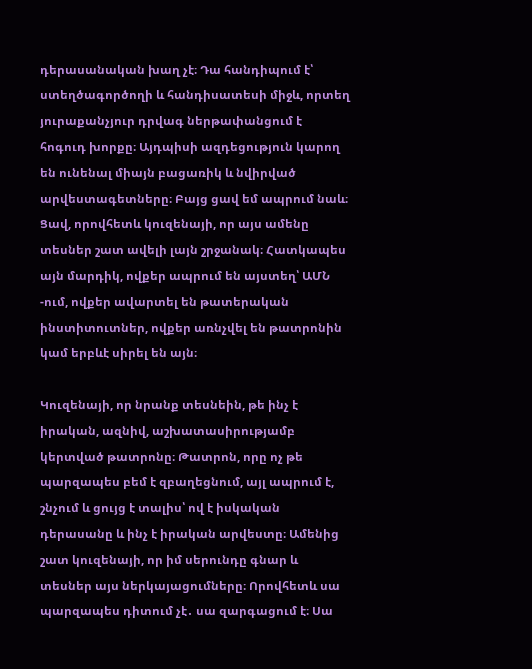դերասանական խաղ չէ։ Դա հանդիպում է՝ ստեղծագործողի և հանդիսատեսի միջև, որտեղ յուրաքանչյուր դրվագ ներթափանցում է հոգուդ խորքը։ Այդպիսի ազդեցություն կարող են ունենալ միայն բացառիկ և նվիրված արվեստագետները։ Բայց ցավ եմ ապրում նաև։ Ցավ, որովհետև կուզենայի, որ այս ամենը տեսներ շատ ավելի լայն շրջանակ։ Հատկապես այն մարդիկ, ովքեր ապրում են այստեղ՝ ԱՄՆ -ում, ովքեր ավարտել են թատերական ինստիտուտներ, ովքեր առնչվել են թատրոնին կամ երբևէ սիրել են այն։

Կուզենայի, որ նրանք տեսնեին, թե ինչ է իրական, ազնիվ, աշխատասիրությամբ կերտված թատրոնը։ Թատրոն, որը ոչ թե պարզապես բեմ է զբաղեցնում, այլ ապրում է, շնչում և ցույց է տալիս՝ ով է իսկական դերասանը և ինչ է իրական արվեստը։ Ամենից շատ կուզենայի, որ իմ սերունդը գնար և տեսներ այս ներկայացումները։ Որովհետև սա պարզապես դիտում չէ․ սա զարգացում է։ Սա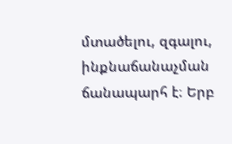մտածելու, զգալու, ինքնաճանաչման ճանապարհ է։ Երբ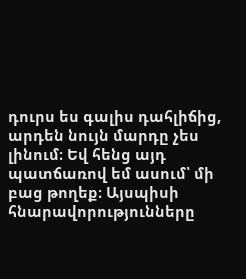դուրս ես գալիս դահլիճից, արդեն նույն մարդը չես լինում։ Եվ հենց այդ պատճառով եմ ասում՝ մի բաց թողեք։ Այսպիսի հնարավորությունները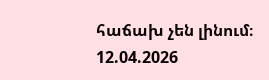հաճախ չեն լինում։
12.04.2026